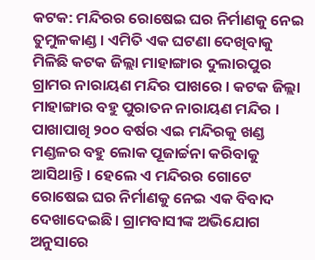କଟକ: ମନ୍ଦିରର ରୋଷେଇ ଘର ନିର୍ମାଣକୁ ନେଇ ତୁମୁଳକାଣ୍ଡ । ଏମିତି ଏକ ଘଟଣା ଦେଖିବାକୁ ମିଳିଛି କଟକ ଜିଲ୍ଲା ମାହାଙ୍ଗାର ଦୁଲାରପୁର ଗ୍ରାମର ନାରାୟଣ ମନ୍ଦିର ପାଖରେ । କଟକ ଜିଲ୍ଲା ମାହାଙ୍ଗାର ବହୁ ପୁରାତନ ନାରାୟଣ ମନ୍ଦିର । ପାଖାପାଖି ୨୦୦ ବର୍ଷର ଏଇ ମନ୍ଦିରକୁ ଖଣ୍ଡ ମଣ୍ଡଳର ବହୁ ଲୋକ ପୂଜାର୍ଚ୍ଚନା କରିବାକୁ ଆସିଥାନ୍ତି । ହେଲେ ଏ ମନ୍ଦିରର ଗୋଟେ ରୋଷେଇ ଘର ନିର୍ମାଣକୁ ନେଇ ଏକ ବିବାଦ ଦେଖାଦେଇଛି । ଗ୍ରାମବାସୀଙ୍କ ଅଭିଯୋଗ ଅନୁସାରେ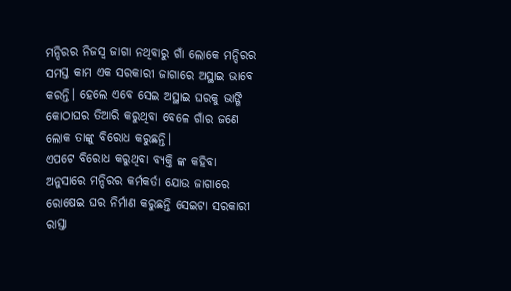ମନ୍ଦିରର ନିଜସ୍ୱ ଜାଗା ନଥିବାରୁ ଗାଁ ଲୋକେ ମନ୍ଦିରର ସମସ୍ତ କାମ ଏକ ସରକାରୀ ଜାଗାରେ ଅସ୍ଥାଇ ଭାବେ କରନ୍ତି। ହେଲେ ଏବେ ସେଇ ଅସ୍ଥାଇ ଘରକୁ ଭାଙ୍ଗି କୋଠାଘର ତିଆରି କରୁଥିବା ବେଳେ ଗାଁର ଜଣେ ଲୋକ ତାଙ୍କୁ ବିରୋଧ କରୁଛନ୍ତି।
ଏପଟେ ବିରୋଧ କରୁଥିବା ବ୍ୟକ୍ତି ଙ୍କ କହିବା ଅନୁସାରେ ମନ୍ଦିରର କର୍ମକର୍ତା ଯୋଉ ଜାଗାରେ ରୋଷେଇ ଘର ନିର୍ମାଣ କରୁଛନ୍ତି ସେଇଟା ସରକାରୀ ରାସ୍ତା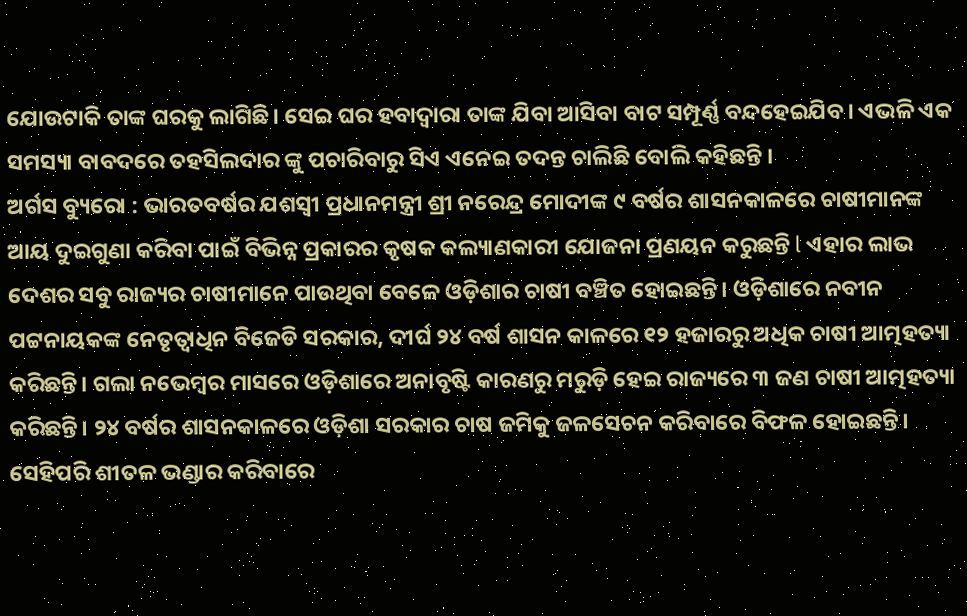ଯୋଉଟାକି ତାଙ୍କ ଘରକୁ ଲାଗିଛି। ସେଇ ଘର ହବାଦ୍ୱାରା ତାଙ୍କ ଯିବା ଆସିବା ବାଟ ସମ୍ପୂର୍ଣ୍ଣ ବନ୍ଦହେଇଯିବ। ଏଭଳି ଏକ ସମସ୍ୟା ବାବଦରେ ତହସିଲଦାର ଙ୍କୁ ପଚାରିବାରୁ ସିଏ ଏନେଇ ତଦନ୍ତ ଚାଲିଛି ବୋଲି କହିଛନ୍ତି ।
ଅର୍ଗସ ବ୍ୟୁରୋ : ଭାରତବର୍ଷର ଯଶସ୍ୱୀ ପ୍ରଧାନମନ୍ତ୍ରୀ ଶ୍ରୀ ନରେନ୍ଦ୍ର ମୋଦୀଙ୍କ ୯ ବର୍ଷର ଶାସନକାଳରେ ଚାଷୀମାନଙ୍କ ଆୟ ଦୁଇଗୁଣା କରିବା ପାଇଁ ବିଭିନ୍ନ ପ୍ରକାରର କୃଷକ କଲ୍ୟାଣକାରୀ ଯୋଜନା ପ୍ରଣୟନ କରୁଛନ୍ତି l ଏହାର ଲାଭ ଦେଶର ସବୁ ରାଜ୍ୟର ଚାଷୀମାନେ ପାଉଥିବା ବେଳେ ଓଡ଼ିଶାର ଚାଷୀ ବଞ୍ଚିତ ହୋଇଛନ୍ତି। ଓଡ଼ିଶାରେ ନବୀନ ପଟ୍ଟନାୟକଙ୍କ ନେତୃତ୍ବାଧିନ ବିଜେଡି ସରକାର, ଦୀର୍ଘ ୨୪ ବର୍ଷ ଶାସନ କାଳରେ ୧୨ ହଜାରରୁ ଅଧିକ ଚାଷୀ ଆତ୍ମହତ୍ୟା କରିଛନ୍ତି। ଗଲା ନଭେମ୍ବର ମାସରେ ଓଡ଼ିଶାରେ ଅନାବୃଷ୍ଟି କାରଣରୁ ମରୁଡ଼ି ହେଇ ରାଜ୍ୟରେ ୩ ଜଣ ଚାଷୀ ଆତ୍ମହତ୍ୟା କରିଛନ୍ତି। ୨୪ ବର୍ଷର ଶାସନକାଳରେ ଓଡ଼ିଶା ସରକାର ଚାଷ ଜମିକୁ ଜଳସେଚନ କରିବାରେ ବିଫଳ ହୋଇଛନ୍ତି। ସେହିପରି ଶୀତଳ ଭଣ୍ଡାର କରିବାରେ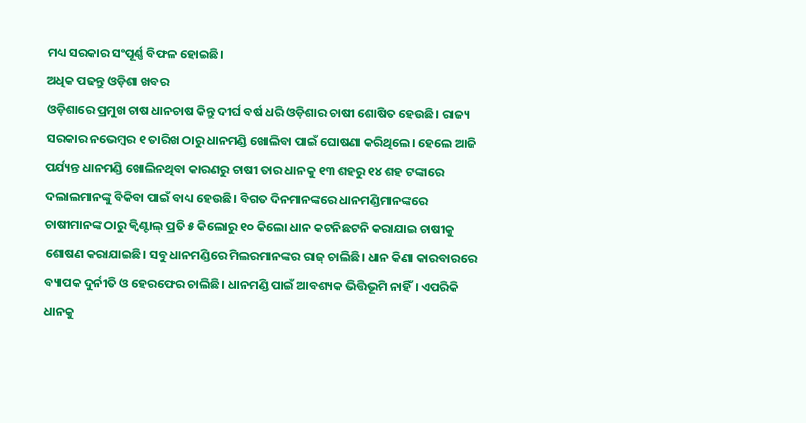ମଧ୍ୟ ସରକାର ସଂପୂର୍ଣ୍ଣ ବିଫଳ ହୋଇଛି।
ଅଧିକ ପଢନ୍ତୁ ଓଡ଼ିଶା ଖବର
ଓଡ଼ିଶାରେ ପ୍ରମୁଖ ଚାଷ ଧାନଚାଷ କିନ୍ତୁ ଦୀର୍ଘ ବର୍ଷ ଧରି ଓଡ଼ିଶାର ଚାଷୀ ଶୋଷିତ ହେଉଛି। ରାଜ୍ୟ ସରକାର ନଭେମ୍ବର ୧ ତାରିଖ ଠାରୁ ଧାନମଣ୍ଡି ଖୋଲିବା ପାଇଁ ଘୋଷଣା କରିଥିଲେ। ହେଲେ ଆଜି ପର୍ଯ୍ୟନ୍ତ ଧାନମଣ୍ଡି ଖୋଲିନଥିବା କାରଣରୁ ଚାଷୀ ତାର ଧାନକୁ ୧୩ ଶହରୁ ୧୪ ଶହ ଟଙ୍କାରେ ଦଲାଲମାନଙ୍କୁ ବିକିବା ପାଇଁ ବାଧ୍ୟ ହେଉଛି। ବିଗତ ଦିନମାନଙ୍କରେ ଧାନମଣ୍ଡିମାନଙ୍କରେ ଚାଷୀମାନଙ୍କ ଠାରୁ କ୍ବିଣ୍ଟାଲ୍ ପ୍ରତି ୫ କିଲୋରୁ ୧୦ କିଲୋ ଧାନ କଟନିଛଟନି କରାଯାଇ ଚାଷୀକୁ ଶୋଷଣ କରାଯାଇଛି। ସବୁ ଧାନମଣ୍ଡିରେ ମିଲରମାନଙ୍କର ରାଜ୍ ଚାଲିଛି। ଧାନ କିଣା କାରବାରରେ ବ୍ୟାପକ ଦୁର୍ନୀତି ଓ ହେରଫେର ଚାଲିଛି। ଧାନମଣ୍ଡି ପାଇଁ ଆବଶ୍ୟକ ଭିତ୍ତିଭୂମି ନାହିଁ। ଏପରିକି ଧାନକୁ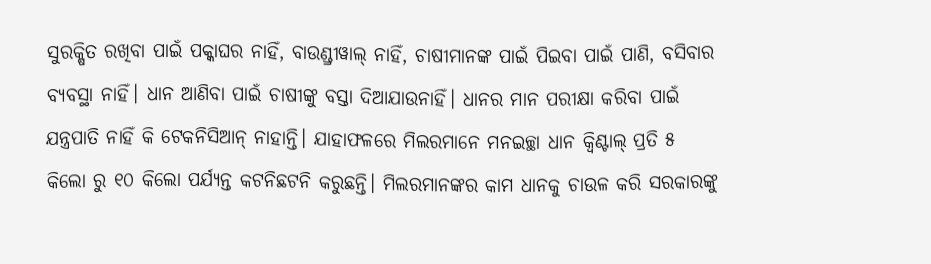ସୁରକ୍ଷିତ ରଖିବା ପାଇଁ ପକ୍କାଘର ନାହିଁ, ବାଉଣ୍ଡ୍ରୀୱାଲ୍ ନାହିଁ, ଚାଷୀମାନଙ୍କ ପାଇଁ ପିଇବା ପାଇଁ ପାଣି, ବସିବାର ବ୍ୟବସ୍ଥା ନାହିଁ। ଧାନ ଆଣିବା ପାଇଁ ଚାଷୀଙ୍କୁ ବସ୍ତା ଦିଆଯାଉନାହିଁ। ଧାନର ମାନ ପରୀକ୍ଷା କରିବା ପାଇଁ ଯନ୍ତ୍ରପାତି ନାହିଁ କି ଟେକନିସିଆନ୍ ନାହାନ୍ତି। ଯାହାଫଳରେ ମିଲରମାନେ ମନଇଚ୍ଛା ଧାନ କ୍ବିଣ୍ଟାଲ୍ ପ୍ରତି ୫ କିଲୋ ରୁ ୧୦ କିଲୋ ପର୍ଯ୍ୟନ୍ତ କଟନିଛଟନି କରୁଛନ୍ତି। ମିଲରମାନଙ୍କର କାମ ଧାନକୁ ଚାଉଳ କରି ସରକାରଙ୍କୁ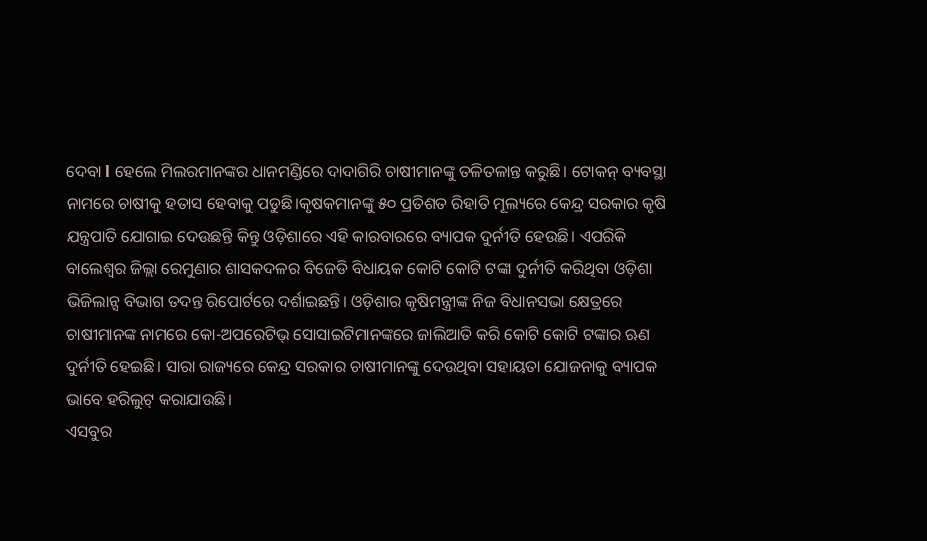ଦେବା l ହେଲେ ମିଲରମାନଙ୍କର ଧାନମଣ୍ଡିରେ ଦାଦାଗିରି ଚାଷୀମାନଙ୍କୁ ତଳିତଳାନ୍ତ କରୁଛି। ଟୋକନ୍ ବ୍ୟବସ୍ଥା ନାମରେ ଚାଷୀକୁ ହତାସ ହେବାକୁ ପଡୁଛି।କୃଷକମାନଙ୍କୁ ୫୦ ପ୍ରତିଶତ ରିହାତି ମୂଲ୍ୟରେ କେନ୍ଦ୍ର ସରକାର କୃଷି ଯନ୍ତ୍ରପାତି ଯୋଗାଇ ଦେଉଛନ୍ତି କିନ୍ତୁ ଓଡ଼ିଶାରେ ଏହି କାରବାରରେ ବ୍ୟାପକ ଦୁର୍ନୀତି ହେଉଛି। ଏପରିକି ବାଲେଶ୍ବର ଜିଲ୍ଲା ରେମୁଣାର ଶାସକଦଳର ବିଜେଡି ବିଧାୟକ କୋଟି କୋଟି ଟଙ୍କା ଦୁର୍ନୀତି କରିଥିବା ଓଡ଼ିଶା ଭିଜିଲାନ୍ସ ବିଭାଗ ତଦନ୍ତ ରିପୋର୍ଟରେ ଦର୍ଶାଇଛନ୍ତି। ଓଡ଼ିଶାର କୃଷିମନ୍ତ୍ରୀଙ୍କ ନିଜ ବିଧାନସଭା କ୍ଷେତ୍ରରେ ଚାଷୀମାନଙ୍କ ନାମରେ କୋ-ଅପରେଟିଭ୍ ସୋସାଇଟିମାନଙ୍କରେ ଜାଲିଆତି କରି କୋଟି କୋଟି ଟଙ୍କାର ଋଣ ଦୁର୍ନୀତି ହେଇଛି। ସାରା ରାଜ୍ୟରେ କେନ୍ଦ୍ର ସରକାର ଚାଷୀମାନଙ୍କୁ ଦେଉଥିବା ସହାୟତା ଯୋଜନାକୁ ବ୍ୟାପକ ଭାବେ ହରିଲୁଟ୍ କରାଯାଉଛି।
ଏସବୁର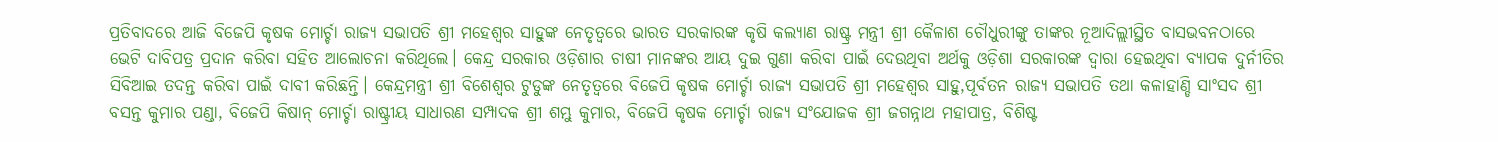ପ୍ରତିବାଦରେ ଆଜି ବିଜେପି କୃଷକ ମୋର୍ଚ୍ଚା ରାଜ୍ୟ ସଭାପତି ଶ୍ରୀ ମହେଶ୍ଵର ସାହୁଙ୍କ ନେତୃତ୍ଵରେ ଭାରତ ସରକାରଙ୍କ କୃଷି କଲ୍ୟାଣ ରାଷ୍ଟ୍ର ମନ୍ତ୍ରୀ ଶ୍ରୀ କୈଳାଶ ଚୌଧୁରୀଙ୍କୁ ତାଙ୍କର ନୂଆଦିଲ୍ଲୀସ୍ଥିତ ବାସଭବନଠାରେ ଭେଟି ଦାବିପତ୍ର ପ୍ରଦାନ କରିବା ସହିତ ଆଲୋଚନା କରିଥିଲେ। କେନ୍ଦ୍ର ସରକାର ଓଡ଼ିଶାର ଚାଷୀ ମାନଙ୍କର ଆୟ ଦୁଇ ଗୁଣା କରିବା ପାଇଁ ଦେଉଥିବା ଅର୍ଥକୁ ଓଡ଼ିଶା ସରକାରଙ୍କ ଦ୍ଵାରା ହେଇଥିବା ବ୍ୟାପକ ଦୁର୍ନୀତିର ସିବିଆଇ ତଦନ୍ତ କରିବା ପାଇଁ ଦାବୀ କରିଛନ୍ତି। କେନ୍ଦ୍ରମନ୍ତ୍ରୀ ଶ୍ରୀ ବିଶେଶ୍ଵର ଟୁଡୁଙ୍କ ନେତୃତ୍ଵରେ ବିଜେପି କୃଷକ ମୋର୍ଚ୍ଚା ରାଜ୍ୟ ସଭାପତି ଶ୍ରୀ ମହେଶ୍ଵର ସାହୁ,ପୂର୍ବତନ ରାଜ୍ୟ ସଭାପତି ତଥା କଳାହାଣ୍ଡି ସାଂସଦ ଶ୍ରୀ ବସନ୍ତ କୁମାର ପଣ୍ଡା, ବିଜେପି କିଷାନ୍ ମୋର୍ଚ୍ଚା ରାଷ୍ଟ୍ରୀୟ ସାଧାରଣ ସମ୍ପାଦକ ଶ୍ରୀ ଶମ୍ଭୁ କୁମାର, ବିଜେପି କୃଷକ ମୋର୍ଚ୍ଚା ରାଜ୍ୟ ସଂଯୋଜକ ଶ୍ରୀ ଜଗନ୍ନାଥ ମହାପାତ୍ର, ବିଶିଷ୍ଟ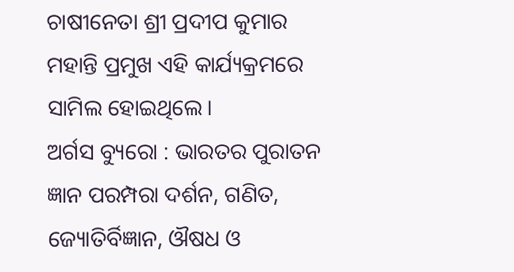ଚାଷୀନେତା ଶ୍ରୀ ପ୍ରଦୀପ କୁମାର ମହାନ୍ତି ପ୍ରମୁଖ ଏହି କାର୍ଯ୍ୟକ୍ରମରେ ସାମିଲ ହୋଇଥିଲେ।
ଅର୍ଗସ ବ୍ୟୁରୋ : ଭାରତର ପୁରାତନ ଜ୍ଞାନ ପରମ୍ପରା ଦର୍ଶନ, ଗଣିତ, ଜ୍ୟୋତିର୍ବିଜ୍ଞାନ, ଔଷଧ ଓ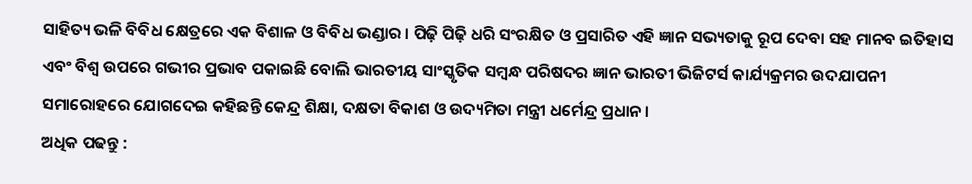ସାହିତ୍ୟ ଭଳି ବିବିଧ କ୍ଷେତ୍ରରେ ଏକ ବିଶାଳ ଓ ବିବିଧ ଭଣ୍ଡାର । ପିଢ଼ି ପିଢ଼ି ଧରି ସଂରକ୍ଷିତ ଓ ପ୍ରସାରିତ ଏହି ଜ୍ଞାନ ସଭ୍ୟତାକୁ ରୂପ ଦେବା ସହ ମାନବ ଇତିହାସ ଏବଂ ବିଶ୍ୱ ଉପରେ ଗଭୀର ପ୍ରଭାବ ପକାଇଛି ବୋଲି ଭାରତୀୟ ସାଂସ୍କୃତିକ ସମ୍ବନ୍ଧ ପରିଷଦର ଜ୍ଞାନ ଭାରତୀ ଭିଜିଟର୍ସ କାର୍ଯ୍ୟକ୍ରମର ଉଦଯାପନୀ ସମାରୋହରେ ଯୋଗଦେଇ କହିଛନ୍ତି କେନ୍ଦ୍ର ଶିକ୍ଷା, ଦକ୍ଷତା ବିକାଶ ଓ ଉଦ୍ୟମିତା ମନ୍ତ୍ରୀ ଧର୍ମେନ୍ଦ୍ର ପ୍ରଧାନ ।
ଅଧିକ ପଢନ୍ତୁ :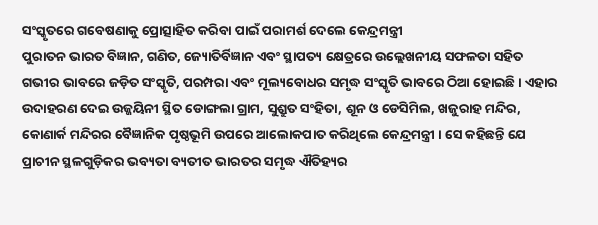ସଂସ୍କୃତରେ ଗବେଷଣାକୁ ପ୍ରୋତ୍ସାହିତ କରିବା ପାଇଁ ପରାମର୍ଶ ଦେଲେ କେନ୍ଦ୍ରମନ୍ତ୍ରୀ
ପୁରାତନ ଭାରତ ବିଜ୍ଞାନ, ଗଣିତ, ଜ୍ୟୋତିର୍ବିଜ୍ଞାନ ଏବଂ ସ୍ଥାପତ୍ୟ କ୍ଷେତ୍ରରେ ଉଲ୍ଲେଖନୀୟ ସଫଳତା ସହିତ ଗଭୀର ଭାବରେ ଜଡ଼ିତ ସଂସ୍କୃତି, ପରମ୍ପରା ଏବଂ ମୂଲ୍ୟବୋଧର ସମୃଦ୍ଧ ସଂସ୍କୃତି ଭାବରେ ଠିଆ ହୋଇଛି । ଏହାର ଉଦାହରଣ ଦେଇ ଉଜ୍ଜୟିନୀ ସ୍ଥିତ ଡୋଙ୍ଗଲା ଗ୍ରାମ, ସୁଶ୍ରୁତ ସଂହିତା, ଶୂନ ଓ ଡେସିମିଲ, ଖଜୁରାହ ମନ୍ଦିର, କୋଣାର୍କ ମନ୍ଦିରର ବୈଜ୍ଞାନିକ ପୃଷ୍ଠଭୂମି ଉପରେ ଆଲୋକପାତ କରିଥିଲେ କେନ୍ଦ୍ରମନ୍ତ୍ରୀ । ସେ କହିଛନ୍ତି ଯେ ପ୍ରାଚୀନ ସ୍ଥଳଗୁଡ଼ିକର ଭବ୍ୟତା ବ୍ୟତୀତ ଭାରତର ସମୃଦ୍ଧ ଐତିହ୍ୟର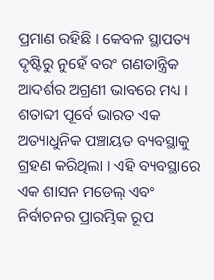ପ୍ରମାଣ ରହିଛି । କେବଳ ସ୍ଥାପତ୍ୟ ଦୃଷ୍ଟିରୁ ନୁହେଁ ବରଂ ଗଣତାନ୍ତ୍ରିକ ଆଦର୍ଶର ଅଗ୍ରଣୀ ଭାବରେ ମଧ୍ୟ । ଶତାବ୍ଦୀ ପୂର୍ବେ ଭାରତ ଏକ ଅତ୍ୟାଧୁନିକ ପଞ୍ଚାୟତ ବ୍ୟବସ୍ଥାକୁ ଗ୍ରହଣ କରିଥିଲା । ଏହି ବ୍ୟବସ୍ଥାରେ ଏକ ଶାସନ ମଡେଲ୍ ଏବଂ ନିର୍ବାଚନର ପ୍ରାରମ୍ଭିକ ରୂପ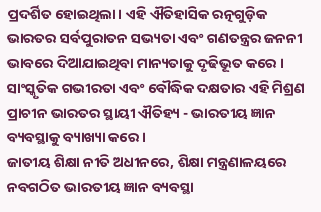ପ୍ରଦର୍ଶିତ ହୋଇଥିଲା। ଏହି ଐତିହାସିକ ରତ୍ନଗୁଡ଼ିକ ଭାରତର ସର୍ବପୁରାତନ ସଭ୍ୟତା ଏବଂ ଗଣତନ୍ତ୍ରର ଜନନୀ ଭାବରେ ଦିଆଯାଇଥିବା ମାନ୍ୟତାକୁ ଦୃଢିଭୂତ କରେ । ସାଂସ୍କୃତିକ ଗଭୀରତା ଏବଂ ବୌଦ୍ଧିକ ଦକ୍ଷତାର ଏହି ମିଶ୍ରଣ ପ୍ରାଚୀନ ଭାରତର ସ୍ଥାୟୀ ଐତିହ୍ୟ - ଭାରତୀୟ ଜ୍ଞାନ ବ୍ୟବସ୍ଥାକୁ ବ୍ୟାଖ୍ୟା କରେ ।
ଜାତୀୟ ଶିକ୍ଷା ନୀତି ଅଧୀନରେ, ଶିକ୍ଷା ମନ୍ତ୍ରଣାଳୟରେ ନବଗଠିତ ଭାରତୀୟ ଜ୍ଞାନ ବ୍ୟବସ୍ଥା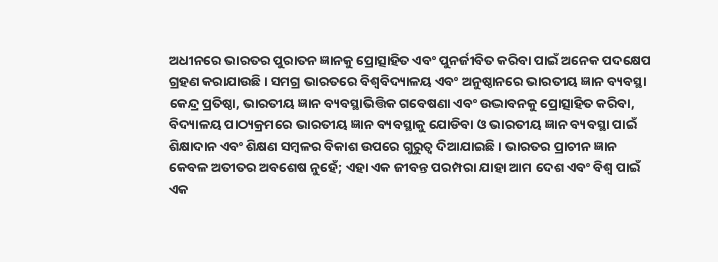ଅଧୀନରେ ଭାରତର ପୁରାତନ ଜ୍ଞାନକୁ ପ୍ରୋତ୍ସାହିତ ଏବଂ ପୁନର୍ଜୀବିତ କରିବା ପାଇଁ ଅନେକ ପଦକ୍ଷେପ ଗ୍ରହଣ କରାଯାଉଛି । ସମଗ୍ର ଭାରତରେ ବିଶ୍ୱବିଦ୍ୟାଳୟ ଏବଂ ଅନୁଷ୍ଠାନରେ ଭାରତୀୟ ଜ୍ଞାନ ବ୍ୟବସ୍ଥା କେନ୍ଦ୍ର ପ୍ରତିଷ୍ଠା, ଭାରତୀୟ ଜ୍ଞାନ ବ୍ୟବସ୍ଥାଭିତ୍ତିକ ଗବେଷଣା ଏବଂ ଉଦ୍ଭାବନକୁ ପ୍ରୋତ୍ସାହିତ କରିବା, ବିଦ୍ୟାଳୟ ପାଠ୍ୟକ୍ରମରେ ଭାରତୀୟ ଜ୍ଞାନ ବ୍ୟବସ୍ଥାକୁ ଯୋଡିବା ଓ ଭାରତୀୟ ଜ୍ଞାନ ବ୍ୟବସ୍ଥା ପାଇଁ ଶିକ୍ଷାଦାନ ଏବଂ ଶିକ୍ଷଣ ସମ୍ବଳର ବିକାଶ ଉପରେ ଗୁରୁତ୍ୱ ଦିଆଯାଇଛି । ଭାରତର ପ୍ରାଚୀନ ଜ୍ଞାନ କେବଳ ଅତୀତର ଅବଶେଷ ନୁହେଁ; ଏହା ଏକ ଜୀବନ୍ତ ପରମ୍ପରା ଯାହା ଆମ ଦେଶ ଏବଂ ବିଶ୍ୱ ପାଇଁ ଏକ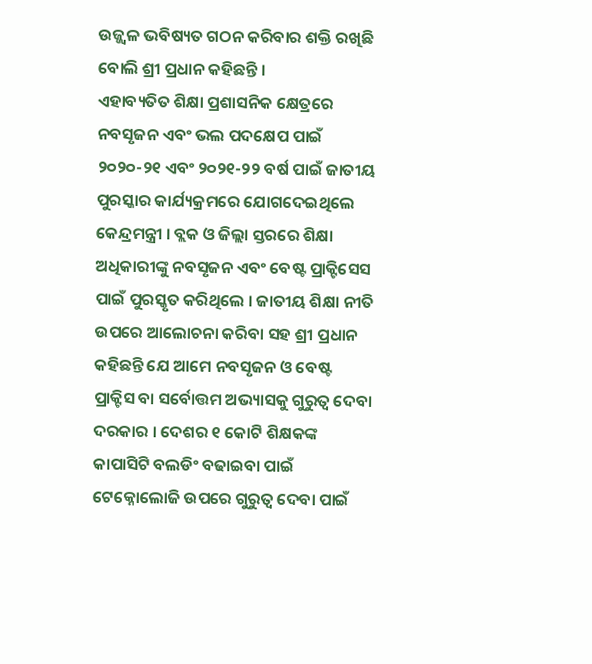ଉଜ୍ଜ୍ୱଳ ଭବିଷ୍ୟତ ଗଠନ କରିବାର ଶକ୍ତି ରଖିଛି ବୋଲି ଶ୍ରୀ ପ୍ରଧାନ କହିଛନ୍ତି ।
ଏହାବ୍ୟତିତ ଶିକ୍ଷା ପ୍ରଶାସନିକ କ୍ଷେତ୍ରରେ ନବସୃଜନ ଏବଂ ଭଲ ପଦକ୍ଷେପ ପାଇଁ ୨୦୨୦-୨୧ ଏବଂ ୨୦୨୧-୨୨ ବର୍ଷ ପାଇଁ ଜାତୀୟ ପୁରସ୍କାର କାର୍ଯ୍ୟକ୍ରମରେ ଯୋଗଦେଇଥିଲେ କେନ୍ଦ୍ରମନ୍ତ୍ରୀ । ବ୍ଲକ ଓ ଜିଲ୍ଲା ସ୍ତରରେ ଶିକ୍ଷା ଅଧିକାରୀଙ୍କୁ ନବସୃଜନ ଏବଂ ବେଷ୍ଟ ପ୍ରାକ୍ଟିସେସ ପାଇଁ ପୁରସ୍କୃତ କରିଥିଲେ । ଜାତୀୟ ଶିକ୍ଷା ନୀତି ଉପରେ ଆଲୋଚନା କରିବା ସହ ଶ୍ରୀ ପ୍ରଧାନ କହିଛନ୍ତି ଯେ ଆମେ ନବସୃଜନ ଓ ବେଷ୍ଟ ପ୍ରାକ୍ଟିସ ବା ସର୍ବୋତ୍ତମ ଅଭ୍ୟାସକୁ ଗୁରୁତ୍ୱ ଦେବା ଦରକାର । ଦେଶର ୧ କୋଟି ଶିକ୍ଷକଙ୍କ କାପାସିଟି ବଲଡିଂ ବଢାଇବା ପାଇଁ ଟେକ୍ନୋଲୋଜି ଉପରେ ଗୁରୁତ୍ୱ ଦେବା ପାଇଁ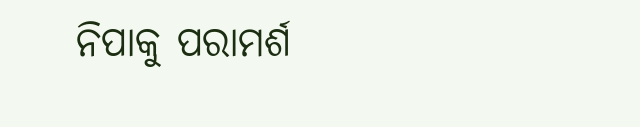ନିପାକୁ ପରାମର୍ଶ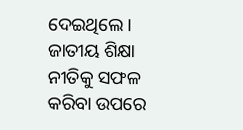ଦେଇଥିଲେ । ଜାତୀୟ ଶିକ୍ଷା ନୀତିକୁ ସଫଳ କରିବା ଉପରେ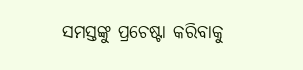ସମସ୍ତଙ୍କୁ ପ୍ରଚେଷ୍ଟା କରିବାକୁ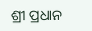ଶ୍ରୀ ପ୍ରଧାନ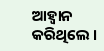ଆହ୍ୱାନ କରିଥିଲେ ।